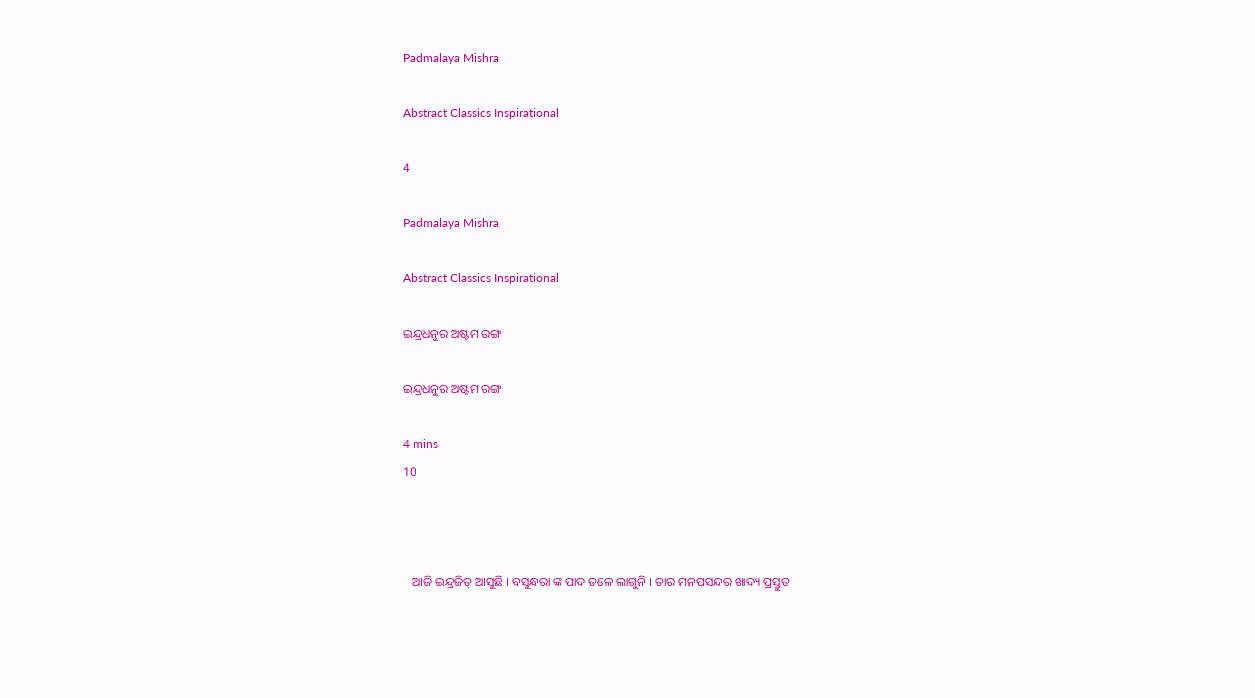Padmalaya Mishra

Abstract Classics Inspirational

4

Padmalaya Mishra

Abstract Classics Inspirational

ଇନ୍ଦ୍ରଧନୁର ଅଷ୍ଟମ ରଙ୍ଗ

ଇନ୍ଦ୍ରଧନୁର ଅଷ୍ଟମ ରଙ୍ଗ

4 mins
10



   ଆଜି ଇନ୍ଦ୍ରଜିତ୍ ଆସୁଛି । ବସୁନ୍ଧରା ଙ୍କ ପାଦ ତଳେ ଲାଗୁନି । ତାର ମନପସନ୍ଦର ଖାଦ୍ୟ ପ୍ରସ୍ତୁତ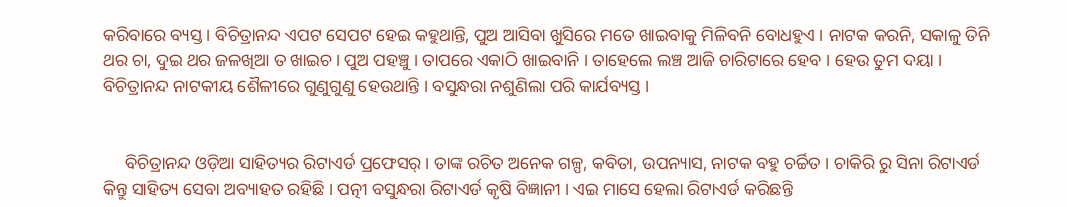କରିବାରେ ବ୍ୟସ୍ତ । ବିଚିତ୍ରାନନ୍ଦ ଏପଟ ସେପଟ ହେଇ କହୁଥାନ୍ତି, ପୁଅ ଆସିବା ଖୁସିରେ ମତେ ଖାଇବାକୁ ମିଳିବନି ବୋଧହୁଏ । ନାଟକ କରନି, ସକାଳୁ ତିନି ଥର ଚା, ଦୁଇ ଥର ଜଳଖିଆ ତ ଖାଇଚ। ପୁଅ ପହଞ୍ଚୁ । ତାପରେ ଏକାଠି ଖାଇବାନି । ତାହେଲେ ଲଞ୍ଚ ଆଜି ଚାରିଟାରେ ହେବ । ହେଉ ତୁମ ଦୟା । ବିଚିତ୍ରାନନ୍ଦ ନାଟକୀୟ ଶୈଳୀରେ ଗୁଣୁଗୁଣୁ ହେଉଥାନ୍ତି । ବସୁନ୍ଧରା ନଶୁଣିଲା ପରି କାର୍ଯବ୍ୟସ୍ତ ।


     ବିଚିତ୍ରାନନ୍ଦ ଓଡ଼ିଆ ସାହିତ୍ୟର ରିଟାଏର୍ଡ ପ୍ରଫେସର୍ । ତାଙ୍କ ରଚିତ ଅନେକ ଗଳ୍ପ, କବିତା, ଉପନ୍ୟାସ, ନାଟକ ବହୁ ଚର୍ଚ୍ଚିତ । ଚାକିରି ରୁ ସିନା ରିଟାଏର୍ଡ କିନ୍ତୁ ସାହିତ୍ୟ ସେବା ଅବ୍ୟାହତ ରହିଛି । ପତ୍ନୀ ବସୁନ୍ଧରା ରିଟାଏର୍ଡ କୃଷି ବିଜ୍ଞାନୀ । ଏଇ ମାସେ ହେଲା ରିଟାଏର୍ଡ କରିଛନ୍ତି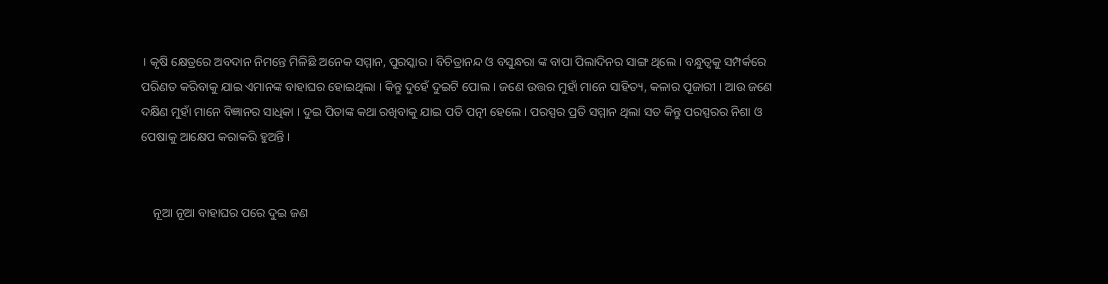। କୃଷି କ୍ଷେତ୍ରରେ ଅବଦାନ ନିମନ୍ତେ ମିଳିଛି ଅନେକ ସମ୍ମାନ, ପୁରସ୍କାର । ବିଚିତ୍ରାନନ୍ଦ ଓ ବସୁନ୍ଧରା ଙ୍କ ବାପା ପିଲାଦିନର ସାଙ୍ଗ ଥିଲେ । ବନ୍ଧୁତ୍ଵକୁ ସମ୍ପର୍କରେ ପରିଣତ କରିବାକୁ ଯାଇ ଏମାନଙ୍କ ବାହାଘର ହୋଇଥିଲା । କିନ୍ତୁ ଦୁହେଁ ଦୁଇଟି ପୋଲ । ଜଣେ ଉତ୍ତର ମୁହାଁ ମାନେ ସାହିତ୍ୟ, କଳାର ପୂଜାରୀ । ଆଉ ଜଣେ ଦକ୍ଷିଣ ମୁହାଁ ମାନେ ବିଜ୍ଞାନର ସାଧିକା । ଦୁଇ ପିତାଙ୍କ କଥା ରଖିବାକୁ ଯାଇ ପତି ପତ୍ନୀ ହେଲେ । ପରସ୍ପର ପ୍ରତି ସମ୍ମାନ ଥିଲା ସତ କିନ୍ତୁ ପରସ୍ପରର ନିଶା ଓ ପେଷାକୁ ଆକ୍ଷେପ କରାକରି ହୁଅନ୍ତି ।


    ନୂଆ ନୂଆ ବାହାଘର ପରେ ଦୁଇ ଜଣ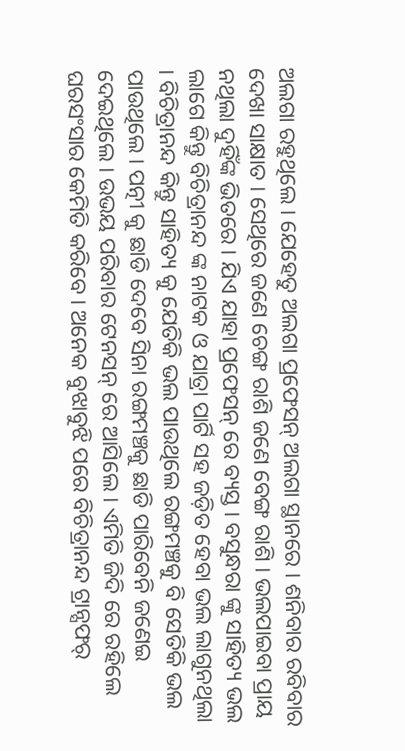ଅଲଗା ରହୁଥିଲେ । ଯେହେତୁ ଅଲଗା ପ୍ରଫେସନ୍ ଅଲଗା ସ୍ଥାନରେ । ଶନିବାର ରବିବାର ଦେଖା ସାକ୍ଷାତ । ସେଥିରେ ଜଣେ ଚେଙ୍ଗ ରାଶି ଜଣେ ବେଙ୍ଗ ରାଶି । ଭଲପାଇବା ପ୍ରାୟ ନଥିଲା ଦୁହିଁଙ୍କ ଭିତରେ । ଯିଏ ଯାହା ପ୍ରଫେସନ୍ ରେ ବ୍ୟସ୍ତ । ବସୁନ୍ଧରା ଙ୍କୁ ସାହିତ୍ୟ ଭଲ ଲାଗେ କିନ୍ତୁ ବିଚିତ୍ରାନନ୍ଦ ଙ୍କ ନାଟକ ଓ ଯାତ୍ରା ପାର୍ଟି ସହ ଜଡ଼ିତ ହେବା ଭଲ ଲାଗୁନଥିଲା । ବିଚିତ୍ରାନନ୍ଦ କିନ୍ତୁ ସାହିତ୍ୟ କୁ ଯେତିକି ଭଲ ପାଉଥିଲେ ରଙ୍ଗମଞ୍ଚକୁ ବି ସେତିକି ଭଲ ପାଉଥିଲେ । ପତ୍ନୀ କୁ ଛାଡି ଦେବେ ସିନା ରଙ୍ଗମଞ୍ଚକୁ ଛାଡି ପାରିବେନି ଜଣେଇ ଦେଇଥିଲେ । ଉଭୟ ପରିବାର ଟେନସନ୍ ରେ ଆସିଲେ । ଏମିତି ଜିଦି ରେ ରହିଲେ ଘରସଂସାର କେମିତି କରିବେ । ଅନେକ ବୁଝାବୁଝି ପରେ ବିଚିତ୍ରାନନ୍ଦ ଟ୍ରାନ୍ସଫର୍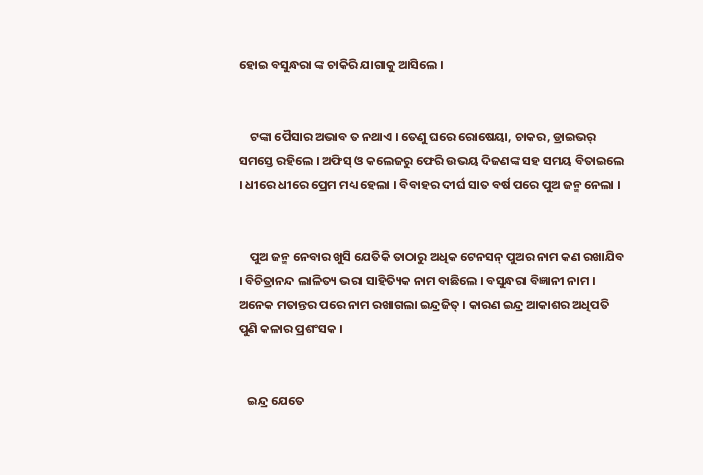ହୋଇ ବସୁନ୍ଧରା ଙ୍କ ଚାକିରି ଯାଗାକୁ ଆସିଲେ ।


    ଟଙ୍କା ପୈସାର ଅଭାବ ତ ନଥାଏ । ତେଣୁ ଘରେ ରୋଷେୟା, ଚାକର, ଡ୍ରାଇଭର୍ ସମସ୍ତେ ରହିଲେ । ଅଫିସ୍ ଓ କଲେଜରୁ ଫେରି ଉଭୟ ଦିଜଣଙ୍କ ସହ ସମୟ ବିତାଇଲେ । ଧୀରେ ଧୀରେ ପ୍ରେମ ମଧ୍ୟ ହେଲା । ବିବାହର ଦୀର୍ଘ ସାତ ବର୍ଷ ପରେ ପୁଅ ଜନ୍ମ ନେଲା ।


    ପୁଅ ଜନ୍ମ ନେବାର ଖୁସି ଯେତିକି ତାଠାରୁ ଅଧିକ ଟେନସନ୍ ପୁଅର ନାମ କଣ ରଖାଯିବ । ବିଚିତ୍ରାନନ୍ଦ ଲାଳିତ୍ୟ ଭରା ସାହିତ୍ୟିକ ନାମ ବାଛିଲେ । ବସୁନ୍ଧରା ବିଜ୍ଞାନୀ ନାମ । ଅନେକ ମତାନ୍ତର ପରେ ନାମ ରଖାଗଲା ଇନ୍ଦ୍ରଜିତ୍ । କାରଣ ଇନ୍ଦ୍ର ଆକାଶର ଅଧିପତି ପୁଣି କଳାର ପ୍ରଶଂସକ ।


   ଇନ୍ଦ୍ର ଯେତେ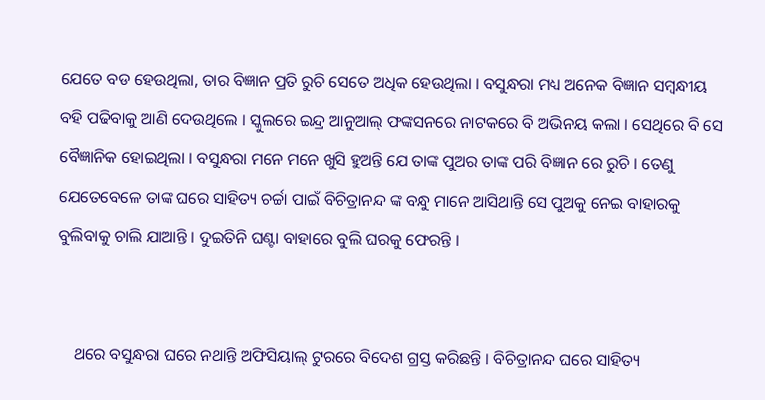ଯେତେ ବଡ ହେଉଥିଲା, ତାର ବିଜ୍ଞାନ ପ୍ରତି ରୁଚି ସେତେ ଅଧିକ ହେଉଥିଲା । ବସୁନ୍ଧରା ମଧ୍ୟ ଅନେକ ବିଜ୍ଞାନ ସମ୍ବନ୍ଧୀୟ ବହି ପଢିବାକୁ ଆଣି ଦେଉଥିଲେ । ସ୍କୁଲରେ ଇନ୍ଦ୍ର ଆନୁଆଲ୍ ଫଙ୍କସନରେ ନାଟକରେ ବି ଅଭିନୟ କଲା । ସେଥିରେ ବି ସେ ବୈଜ୍ଞାନିକ ହୋଇଥିଲା । ବସୁନ୍ଧରା ମନେ ମନେ ଖୁସି ହୁଅନ୍ତି ଯେ ତାଙ୍କ ପୁଅର ତାଙ୍କ ପରି ବିଜ୍ଞାନ ରେ ରୁଚି । ତେଣୁ ଯେତେବେଳେ ତାଙ୍କ ଘରେ ସାହିତ୍ୟ ଚର୍ଚ୍ଚା ପାଇଁ ବିଚିତ୍ରାନନ୍ଦ ଙ୍କ ବନ୍ଧୁ ମାନେ ଆସିଥାନ୍ତି ସେ ପୁଅକୁ ନେଇ ବାହାରକୁ ବୁଲିବାକୁ ଚାଲି ଯାଆନ୍ତି । ଦୁଇତିନି ଘଣ୍ଟା ବାହାରେ ବୁଲି ଘରକୁ ଫେରନ୍ତି ।


    ଥରେ ବସୁନ୍ଧରା ଘରେ ନଥାନ୍ତି ଅଫିସିୟାଲ୍ ଟୁରରେ ବିଦେଶ ଗ୍ରସ୍ତ କରିଛନ୍ତି । ବିଚିତ୍ରାନନ୍ଦ ଘରେ ସାହିତ୍ୟ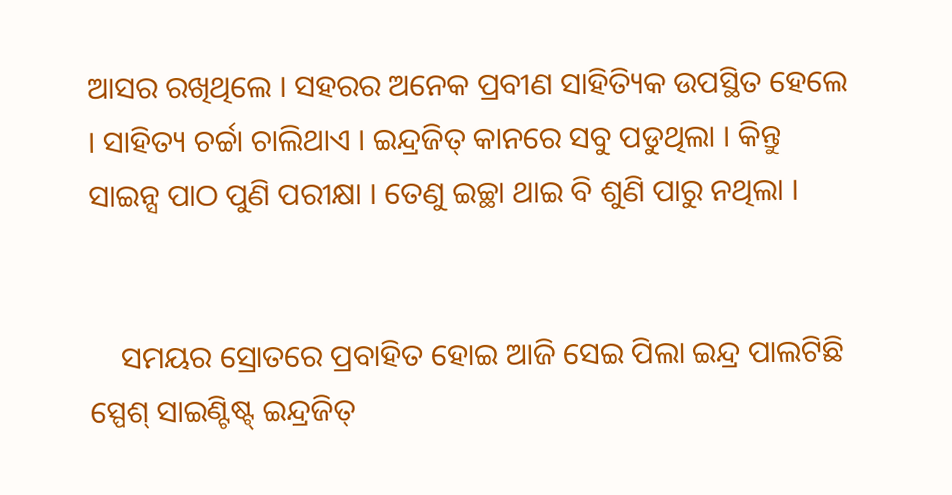ଆସର ରଖିଥିଲେ । ସହରର ଅନେକ ପ୍ରବୀଣ ସାହିତ୍ୟିକ ଉପସ୍ଥିତ ହେଲେ । ସାହିତ୍ୟ ଚର୍ଚ୍ଚା ଚାଲିଥାଏ । ଇନ୍ଦ୍ରଜିତ୍ କାନରେ ସବୁ ପଡୁଥିଲା । କିନ୍ତୁ ସାଇନ୍ସ ପାଠ ପୁଣି ପରୀକ୍ଷା । ତେଣୁ ଇଚ୍ଛା ଥାଇ ବି ଶୁଣି ପାରୁ ନଥିଲା ।


    ସମୟର ସ୍ରୋତରେ ପ୍ରବାହିତ ହୋଇ ଆଜି ସେଇ ପିଲା ଇନ୍ଦ୍ର ପାଲଟିଛି ସ୍ପେଶ୍ ସାଇଣ୍ଟିଷ୍ଟ୍ ଇନ୍ଦ୍ରଜିତ୍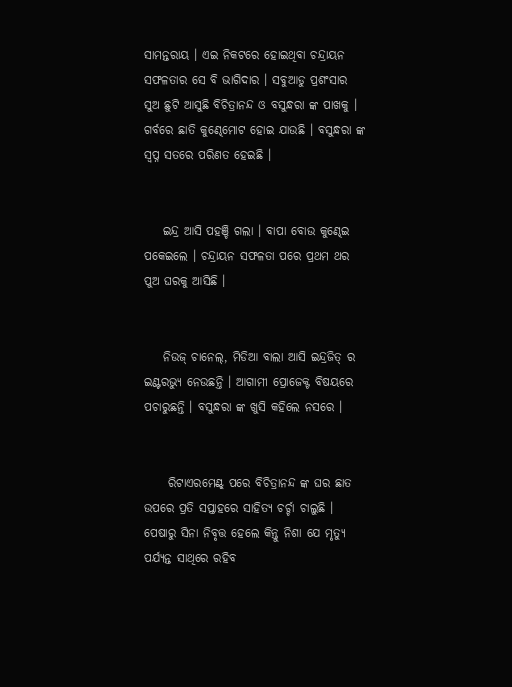ସାମନ୍ତରାୟ । ଏଇ ନିକଟରେ ହୋଇଥିବା ଚନ୍ଦ୍ରାୟନ ସଫଳତାର ସେ ବି ଭାଗିଦାର । ସବୁଆଡୁ ପ୍ରଶଂସାର ସୁଅ ଛୁଟି ଆସୁଛି ବିଚିତ୍ରାନନ୍ଦ ଓ ବସୁନ୍ଧରା ଙ୍କ ପାଖକୁ । ଗର୍ବରେ ଛାତି କୁଣ୍ଢେମୋଟ ହୋଇ ଯାଉଛି । ବସୁନ୍ଧରା ଙ୍କ ସ୍ଵପ୍ନ ସତରେ ପରିଣତ ହେଇଛି ।


    ଇନ୍ଦ୍ର ଆସି ପହଞ୍ଚି ଗଲା । ବାପା ବୋଉ କୁଣ୍ଢେଇ ପକେଇଲେ । ଚନ୍ଦ୍ରାୟନ ସଫଳତା ପରେ ପ୍ରଥମ ଥର ପୁଅ ଘରକୁ ଆସିଛି ।


    ନିଉଜ୍ ଚାନେଲ୍, ମିଡିଆ ବାଲା ଆସି ଇନ୍ଦ୍ରଜିତ୍ ର ଇଣ୍ଟରଭ୍ୟୁ ନେଉଛନ୍ତି । ଆଗାମୀ ପ୍ରୋଜେକ୍ଟ ବିଷୟରେ ପଚାରୁଛନ୍ତି । ବସୁନ୍ଧରା ଙ୍କ ଖୁସି କହିଲେ ନସରେ ।


     ରିଟାଏରମେଣ୍ଟ୍ ପରେ ବିଚିତ୍ରାନନ୍ଦ ଙ୍କ ଘର ଛାତ ଉପରେ ପ୍ରତି ସପ୍ତାହରେ ସାହିତ୍ୟ ଚର୍ଚ୍ଚା ଚାଲୁଛି । ପେଷାରୁ ସିନା ନିବୃତ୍ତ ହେଲେ କିନ୍ତୁ ନିଶା ଯେ ମୃତ୍ୟୁ ପର୍ଯ୍ୟନ୍ତ ସାଥିରେ ରହିବ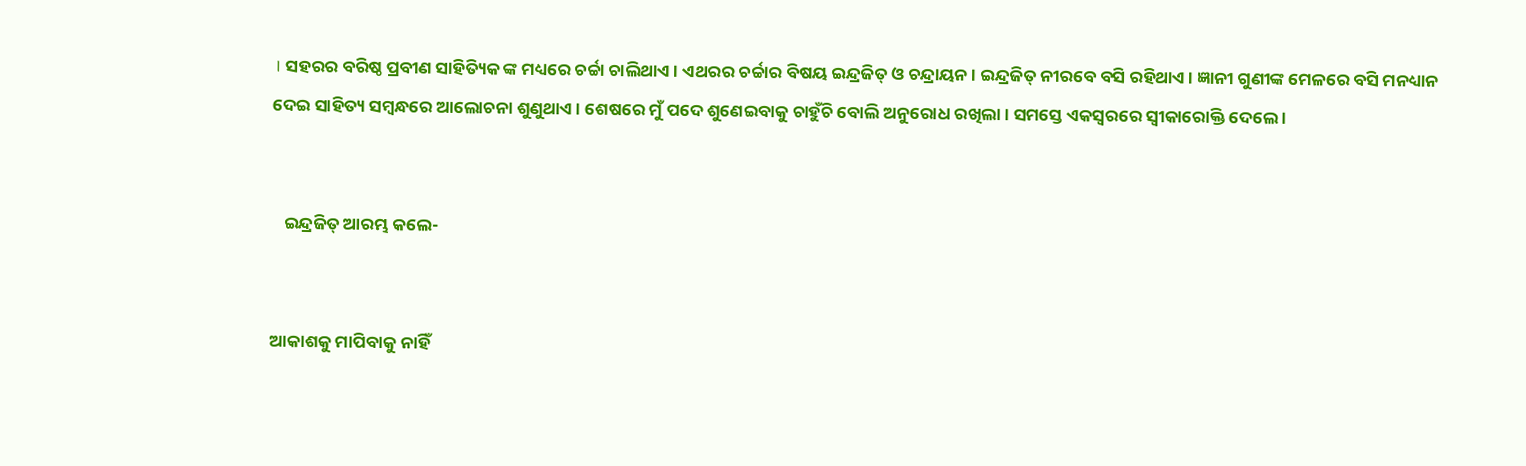। ସହରର ବରିଷ୍ଠ ପ୍ରବୀଣ ସାହିତ୍ୟିକ ଙ୍କ ମଧ୍ୟରେ ଚର୍ଚ୍ଚା ଚାଲିଥାଏ । ଏଥରର ଚର୍ଚ୍ଚାର ବିଷୟ ଇନ୍ଦ୍ରଜିତ୍ ଓ ଚନ୍ଦ୍ରାୟନ । ଇନ୍ଦ୍ରଜିତ୍ ନୀରବେ ବସି ରହିଥାଏ । ଜ୍ଞାନୀ ଗୁଣୀଙ୍କ ମେଳରେ ବସି ମନଧ୍ୟାନ ଦେଇ ସାହିତ୍ୟ ସମ୍ବନ୍ଧରେ ଆଲୋଚନା ଶୁଣୁଥାଏ । ଶେଷରେ ମୁଁ ପଦେ ଶୁଣେଇବାକୁ ଚାହୁଁଚି ବୋଲି ଅନୁରୋଧ ରଖିଲା । ସମସ୍ତେ ଏକସ୍ଵରରେ ସ୍ଵୀକାରୋକ୍ତି ଦେଲେ ।


   ଇନ୍ଦ୍ରଜିତ୍ ଆରମ୍ଭ କଲେ-


ଆକାଶକୁ ମାପିବାକୁ ନାହିଁ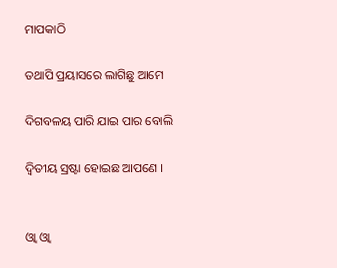ମାପକାଠି

ତଥାପି ପ୍ରୟାସରେ ଲାଗିଛୁ ଆମେ

ଦିଗବଳୟ ପାରି ଯାଇ ପାର ବୋଲି

ଦ୍ୱିତୀୟ ସ୍ରଷ୍ଟା ହୋଇଛ ଆପଣେ ।


ଓ୍ଵା ଓ୍ଵା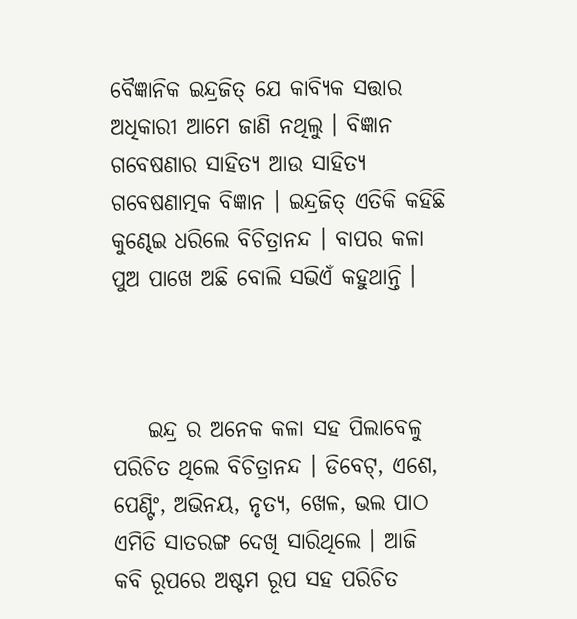ବୈଜ୍ଞାନିକ ଇନ୍ଦ୍ରଜିତ୍ ଯେ କାବ୍ୟିକ ସତ୍ତାର ଅଧିକାରୀ ଆମେ ଜାଣି ନଥିଲୁ । ବିଜ୍ଞାନ ଗବେଷଣାର ସାହିତ୍ୟ ଆଉ ସାହିତ୍ୟ ଗବେଷଣାତ୍ମକ ବିଜ୍ଞାନ । ଇନ୍ଦ୍ରଜିତ୍ ଏତିକି କହିଛି କୁଣ୍ଢେଇ ଧରିଲେ ବିଚିତ୍ରାନନ୍ଦ । ବାପର କଳା ପୁଅ ପାଖେ ଅଛି ବୋଲି ସଭିଏଁ କହୁଥାନ୍ତି ।



    ଇନ୍ଦ୍ର ର ଅନେକ କଳା ସହ ପିଲାବେଳୁ ପରିଚିତ ଥିଲେ ବିଚିତ୍ରାନନ୍ଦ । ଡିବେଟ୍, ଏଶେ, ପେଣ୍ଟିଂ, ଅଭିନୟ, ନୃତ୍ୟ, ଖେଳ, ଭଲ ପାଠ ଏମିତି ସାତରଙ୍ଗ ଦେଖି ସାରିଥିଲେ । ଆଜି କବି ରୂପରେ ଅଷ୍ଟମ ରୂପ ସହ ପରିଚିତ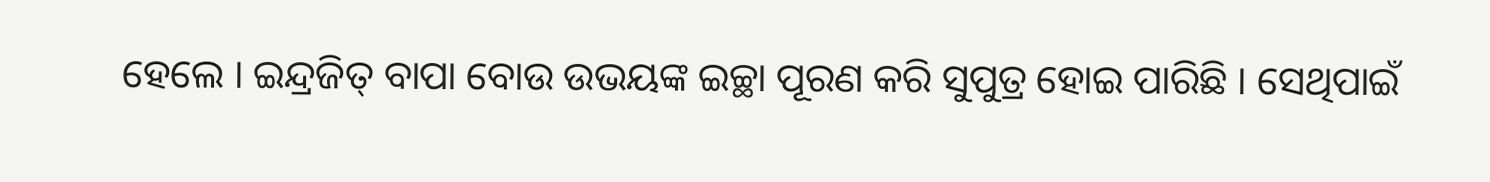ହେଲେ । ଇନ୍ଦ୍ରଜିତ୍ ବାପା ବୋଉ ଉଭୟଙ୍କ ଇଚ୍ଛା ପୂରଣ କରି ସୁପୁତ୍ର ହୋଇ ପାରିଛି । ସେଥିପାଇଁ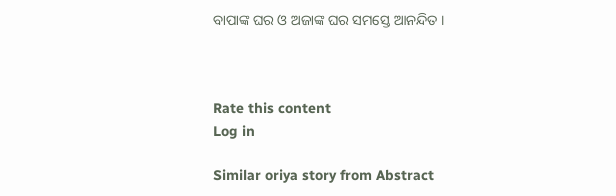ବାପାଙ୍କ ଘର ଓ ଅଜାଙ୍କ ଘର ସମସ୍ତେ ଆନନ୍ଦିତ ।



Rate this content
Log in

Similar oriya story from Abstract